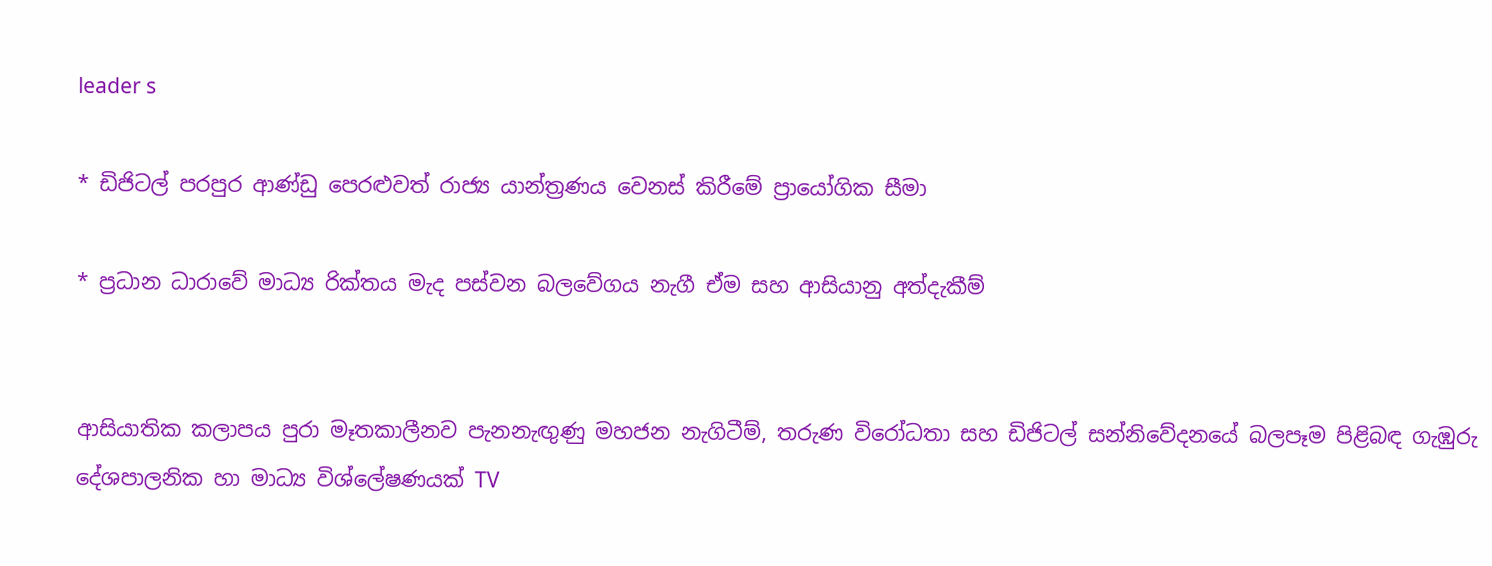leader s

* ඩිජිටල් පරපුර ආණ්ඩු පෙරළුවත් රාජ්‍ය යාන්ත්‍රණය වෙනස් කිරීමේ ප්‍රායෝගික සීමා

* ප්‍රධාන ධාරාවේ මාධ්‍ය රික්තය මැද පස්වන බලවේගය නැගී ඒම සහ ආසියානු අත්දැකීම්


ආසියාතික කලාපය පුරා මෑතකාලීනව පැනනැඟුණු මහජන නැගිටීම්, තරුණ විරෝධතා සහ ඩිජිටල් සන්නිවේදනයේ බලපෑම පිළිබඳ ගැඹුරු දේශපාලනික හා මාධ්‍ය විශ්ලේෂණයක් TV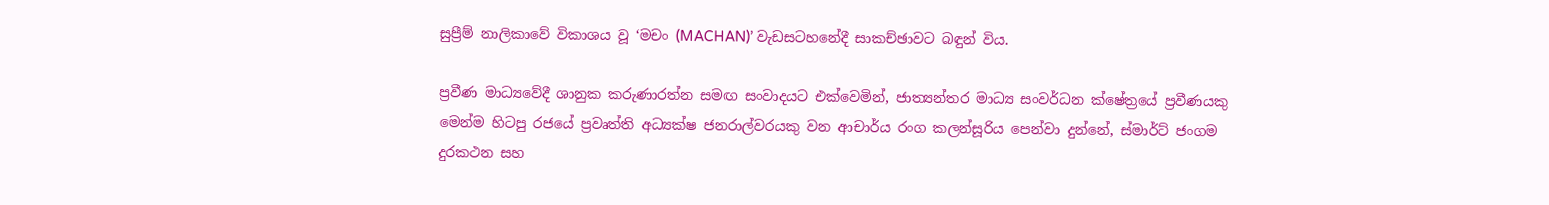සුප්‍රීම් නාලිකාවේ විකාශය වූ ‘මචං (MACHAN)’ වැඩසටහනේදී සාකච්ඡාවට බඳුන් විය.

ප්‍රවීණ මාධ්‍යවේදී ශානුක කරුණාරත්න සමඟ සංවාදයට එක්වෙමින්, ජාත්‍යන්තර මාධ්‍ය සංවර්ධන ක්ෂේත්‍රයේ ප්‍රවීණයකු මෙන්ම හිටපු රජයේ ප්‍රවෘත්ති අධ්‍යක්ෂ ජනරාල්වරයකු වන ආචාර්ය රංග කලන්සූරිය පෙන්වා දුන්නේ, ස්මාර්ට් ජංගම දුරකථන සහ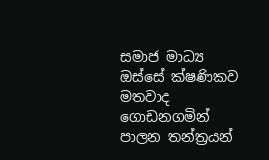සමාජ මාධ්‍ය ඔස්සේ ක්ෂණිකව මතවාද ගොඩනගමින් පාලන තන්ත්‍රයන්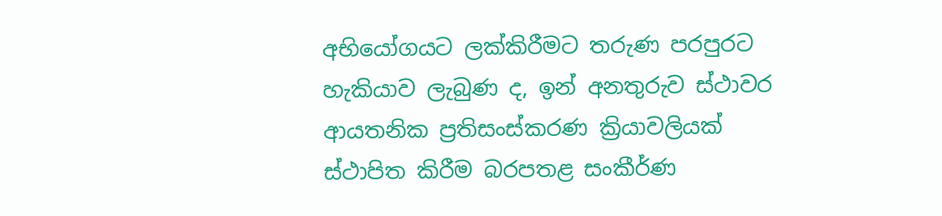අභියෝගයට ලක්කිරීමට තරුණ පරපුරට හැකියාව ලැබුණ ද, ඉන් අනතුරුව ස්ථාවර ආයතනික ප්‍රතිසංස්කරණ ක්‍රියාවලියක් ස්ථාපිත කිරීම බරපතළ සංකීර්ණ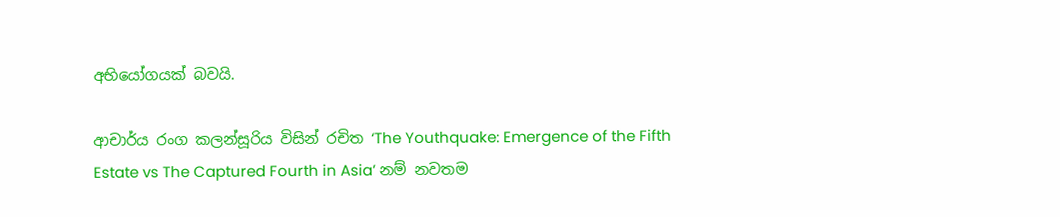අභියෝගයක් බවයි.

ආචාර්ය රංග කලන්සූරිය විසින් රචිත ‘The Youthquake: Emergence of the Fifth Estate vs The Captured Fourth in Asia’ නම් නවතම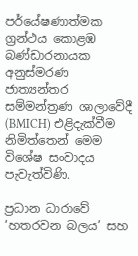පර්යේෂණාත්මක ග්‍රන්ථය කොළඹ බණ්ඩාරනායක අනුස්මරණ ජාත්‍යන්තර සම්මන්ත්‍රණ ශාලාවේදී (BMICH) එළිදැක්වීම නිමිත්තෙන් මෙම විශේෂ සංවාදය පැවැත්විණි.

ප්‍රධාන ධාරාවේ ‘හතරවන බලය’ සහ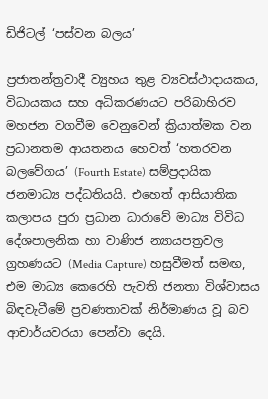ඩිජිටල් ‘පස්වන බලය’

ප්‍රජාතන්ත්‍රවාදී ව්‍යුහය තුළ ව්‍යවස්ථාදායකය, විධායකය සහ අධිකරණයට පරිබාහිරව මහජන වගවීම වෙනුවෙන් ක්‍රියාත්මක වන ප්‍රධානතම ආයතනය හෙවත් ‘හතරවන බලවේගය’ (Fourth Estate) සම්ප්‍රදායික ජනමාධ්‍ය පද්ධතියයි. එහෙත් ආසියාතික කලාපය පුරා ප්‍රධාන ධාරාවේ මාධ්‍ය විවිධ දේශපාලනික හා වාණිජ න්‍යායපත්‍රවල ග්‍රහණයට (Media Capture) හසුවීමත් සමඟ, එම මාධ්‍ය කෙරෙහි පැවති ජනතා විශ්වාසය බිඳවැටීමේ ප්‍රවණතාවක් නිර්මාණය වූ බව ආචාර්යවරයා පෙන්වා දෙයි.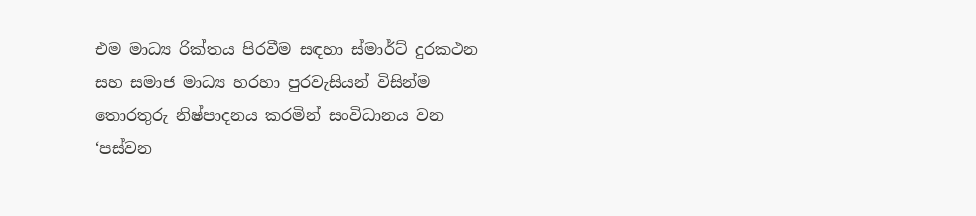එම මාධ්‍ය රික්තය පිරවීම සඳහා ස්මාර්ට් දුරකථන සහ සමාජ මාධ්‍ය හරහා පුරවැසියන් විසින්ම තොරතුරු නිෂ්පාදනය කරමින් සංවිධානය වන ‘පස්වන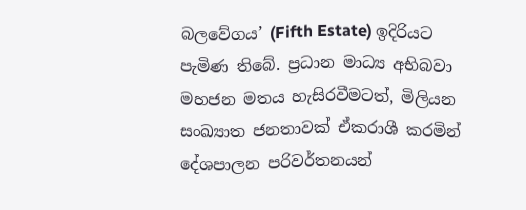බලවේගය’ (Fifth Estate) ඉදිරියට පැමිණ තිබේ. ප්‍රධාන මාධ්‍ය අභිබවා මහජන මතය හැසිරවීමටත්, මිලියන සංඛ්‍යාත ජනතාවක් ඒකරාශී කරමින් දේශපාලන පරිවර්තනයන්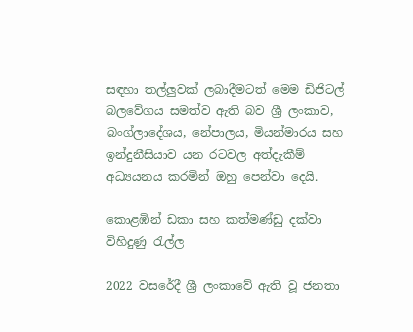සඳහා තල්ලුවක් ලබාදීමටත් මෙම ඩිජිටල් බලවේගය සමත්ව ඇති බව ශ්‍රී ලංකාව, බංග්ලාදේශය, නේපාලය, මියන්මාරය සහ ඉන්දුනීසියාව යන රටවල අත්දැකීම් අධ්‍යයනය කරමින් ඔහු පෙන්වා දෙයි.

කොළඹින් ඩකා සහ කත්මණ්ඩු දක්වා විහිදුණු රැල්ල

2022 වසරේදී ශ්‍රී ලංකාවේ ඇති වූ ජනතා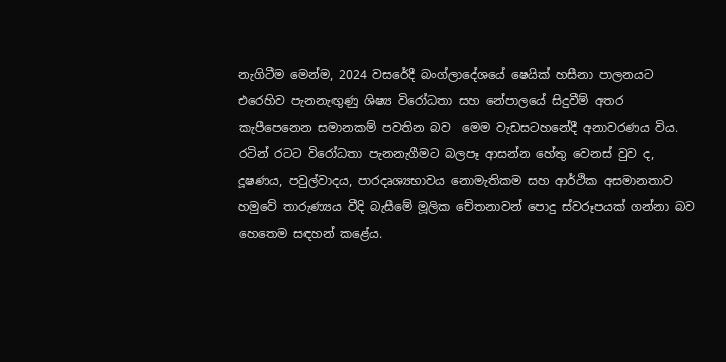නැගිටීම මෙන්ම, 2024 වසරේදී බංග්ලාදේශයේ ෂෙයික් හසීනා පාලනයට එරෙහිව පැනනැඟුණු ශිෂ්‍ය විරෝධතා සහ නේපාලයේ සිදුවීම් අතර කැපීපෙනෙන සමානකම් පවතින බව  මෙම වැඩසටහනේදී අනාවරණය විය. රටින් රටට විරෝධතා පැනනැගීමට බලපෑ ආසන්න හේතු වෙනස් වුව ද, දූෂණය, පවුල්වාදය, පාරදෘශ්‍යභාවය නොමැතිකම සහ ආර්ථික අසමානතාව හමුවේ තාරුණ්‍යය වීදි බැසීමේ මූලික චේතනාවන් පොදු ස්වරූපයක් ගන්නා බව හෙතෙම සඳහන් කළේය.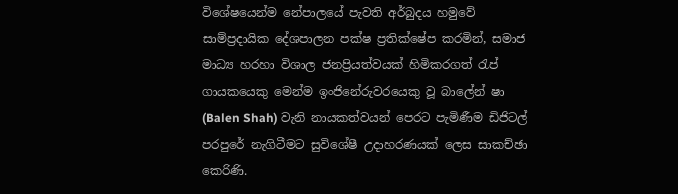විශේෂයෙන්ම නේපාලයේ පැවති අර්බුදය හමුවේ සාම්ප්‍රදායික දේශපාලන පක්ෂ ප්‍රතික්ෂේප කරමින්, සමාජ මාධ්‍ය හරහා විශාල ජනප්‍රියත්වයක් හිමිකරගත් රැප් ගායකයෙකු මෙන්ම ඉංජිනේරුවරයෙකු වූ බාලේන් ෂා (Balen Shah) වැනි නායකත්වයන් පෙරට පැමිණීම ඩිජිටල් පරපුරේ නැගිටීමට සුවිශේෂී උදාහරණයක් ලෙස සාකච්ඡා කෙරිණි.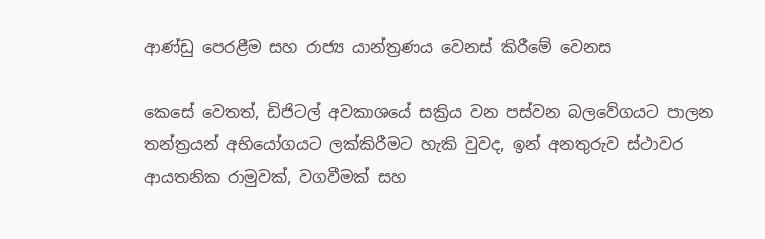ආණ්ඩු පෙරළීම සහ රාජ්‍ය යාන්ත්‍රණය වෙනස් කිරීමේ වෙනස

කෙසේ වෙතත්, ඩිජිටල් අවකාශයේ සක්‍රිය වන පස්වන බලවේගයට පාලන තන්ත්‍රයන් අභියෝගයට ලක්කිරීමට හැකි වුවද, ඉන් අනතුරුව ස්ථාවර ආයතනික රාමුවක්, වගවීමක් සහ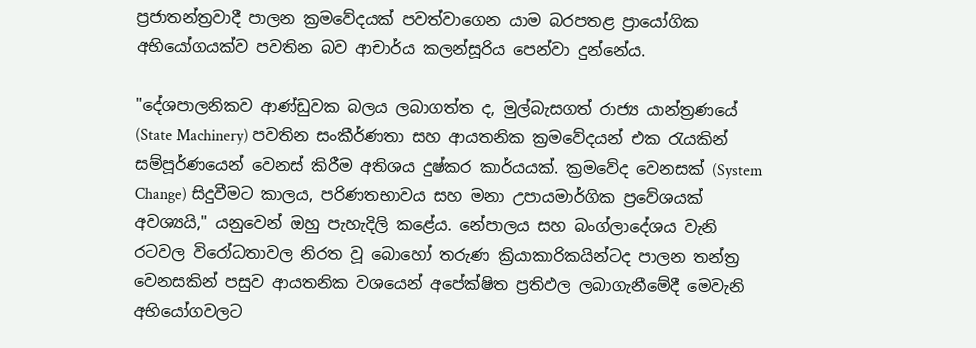ප්‍රජාතන්ත්‍රවාදී පාලන ක්‍රමවේදයක් පවත්වාගෙන යාම බරපතළ ප්‍රායෝගික අභියෝගයක්ව පවතින බව ආචාර්ය කලන්සූරිය පෙන්වා දුන්නේය.

"දේශපාලනිකව ආණ්ඩුවක බලය ලබාගත්ත ද, මුල්බැසගත් රාජ්‍ය යාන්ත්‍රණයේ (State Machinery) පවතින සංකීර්ණතා සහ ආයතනික ක්‍රමවේදයන් එක රැයකින් සම්පූර්ණයෙන් වෙනස් කිරීම අතිශය දුෂ්කර කාර්යයක්. ක්‍රමවේද වෙනසක් (System Change) සිදුවීමට කාලය, පරිණතභාවය සහ මනා උපායමාර්ගික ප්‍රවේශයක් අවශ්‍යයි," යනුවෙන් ඔහු පැහැදිලි කළේය. නේපාලය සහ බංග්ලාදේශය වැනි රටවල විරෝධතාවල නිරත වූ බොහෝ තරුණ ක්‍රියාකාරිකයින්ටද පාලන තන්ත්‍ර වෙනසකින් පසුව ආයතනික වශයෙන් අපේක්ෂිත ප්‍රතිඵල ලබාගැනීමේදී මෙවැනි අභියෝගවලට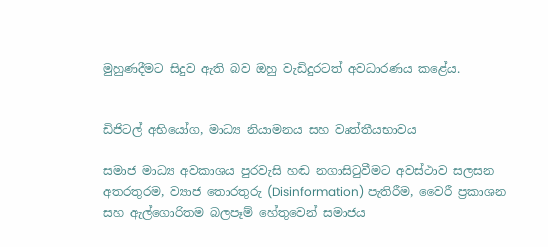මුහුණදීමට සිදුව ඇති බව ඔහු වැඩිදුරටත් අවධාරණය කළේය.


ඩිජිටල් අභියෝග, මාධ්‍ය නියාමනය සහ වෘත්තීයභාවය

සමාජ මාධ්‍ය අවකාශය පුරවැසි හඬ නගාසිටුවීමට අවස්ථාව සලසන අතරතුරම, ව්‍යාජ තොරතුරු (Disinformation) පැතිරීම, වෛරී ප්‍රකාශන සහ ඇල්ගොරිතම බලපෑම් හේතුවෙන් සමාජය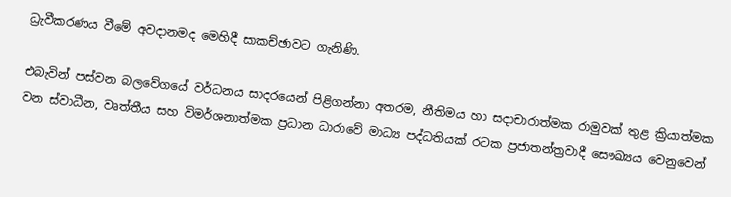ධ්‍රැවීකරණය වීමේ අවදානමද මෙහිදී සාකච්ඡාවට ගැනිණි.

එබැවින් පස්වන බලවේගයේ වර්ධනය සාදරයෙන් පිළිගන්නා අතරම, නීතිමය හා සදාචාරාත්මක රාමුවක් තුළ ක්‍රියාත්මක වන ස්වාධීන, වෘත්තීය සහ විමර්ශනාත්මක ප්‍රධාන ධාරාවේ මාධ්‍ය පද්ධතියක් රටක ප්‍රජාතන්ත්‍රවාදී සෞඛ්‍යය වෙනුවෙන්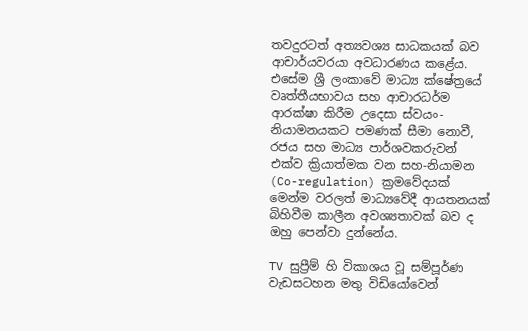තවදුරටත් අත්‍යවශ්‍ය සාධකයක් බව ආචාර්යවරයා අවධාරණය කළේය. එසේම ශ්‍රී ලංකාවේ මාධ්‍ය ක්ෂේත්‍රයේ වෘත්තීයභාවය සහ ආචාරධර්ම ආරක්ෂා කිරීම උදෙසා ස්වයං-නියාමනයකට පමණක් සීමා නොවී, රජය සහ මාධ්‍ය පාර්ශවකරුවන් එක්ව ක්‍රියාත්මක වන සහ-නියාමන (Co-regulation) ක්‍රමවේදයක් මෙන්ම වරලත් මාධ්‍යවේදී ආයතනයක් බිහිවීම කාලීන අවශ්‍යතාවක් බව ද ඔහු පෙන්වා දුන්නේය.

TV සුප්‍රීම් හි විකාශය වූ සම්පූර්ණ වැඩසටහන මතු විඩියෝවෙන්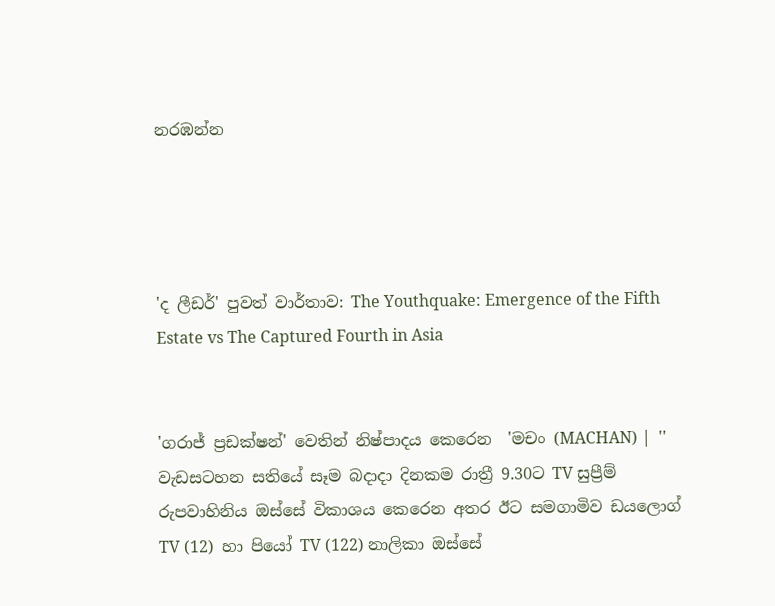නරඹන්න




'ද ලීඩර්' පුවත් වාර්තාව: The Youthquake: Emergence of the Fifth Estate vs The Captured Fourth in Asia


'ගරාජ් ප්‍රඩක්ෂන්' වෙතින් නිෂ්පාදය කෙරෙන  'මචං (MACHAN) |  '' වැඩසටහන සතියේ සෑම බදාදා දිනකම රාත්‍රී 9.30ට TV සුප්‍රීම් රුපවාහිනිය ඔස්සේ විකාශය කෙරෙන අතර ඊට සමගාමිව ඩයලොග් TV (12)  හා පියෝ TV (122) නාලිකා ඔස්සේ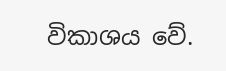විකාශය වේ.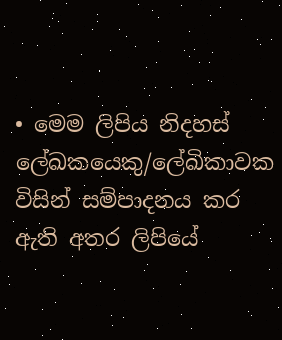• මෙම ලිපිය නිදහස් ලේඛකයෙකු/ලේඛිකාවක විසින් සම්පාදනය කර ඇති අතර ලිපියේ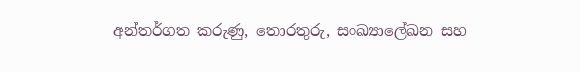අන්තර්ගත කරුණු, තොරතුරු, සංඛ්‍යාලේඛන සහ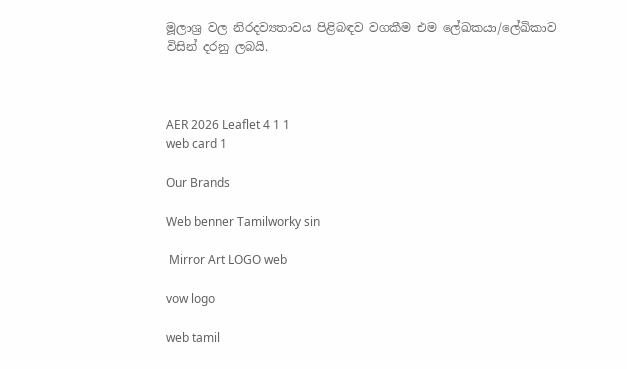මූලාශ්‍ර වල නිරදව්‍යතාවය පිළිබඳව වගකීම එම ලේඛකයා/ලේඛිකාව විසින් දරනු ලබයි.



AER 2026 Leaflet 4 1 1
web card 1

Our Brands

Web benner Tamilworky sin

 Mirror Art LOGO web

vow logo

web tamil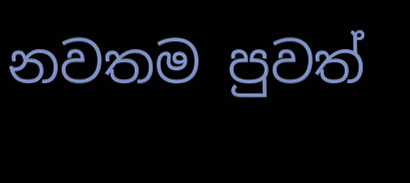නවතම පුවත්